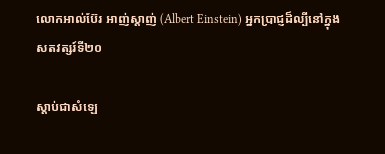លោកអាល់ប៊ែរ អាញ់ស្តាញ់ (Albert Einstein) អ្នកប្រាជ្ញដ៏ល្បីនៅក្នុងសតវត្សរ៍ទី២០

ស្ដាប់ជាសំឡេ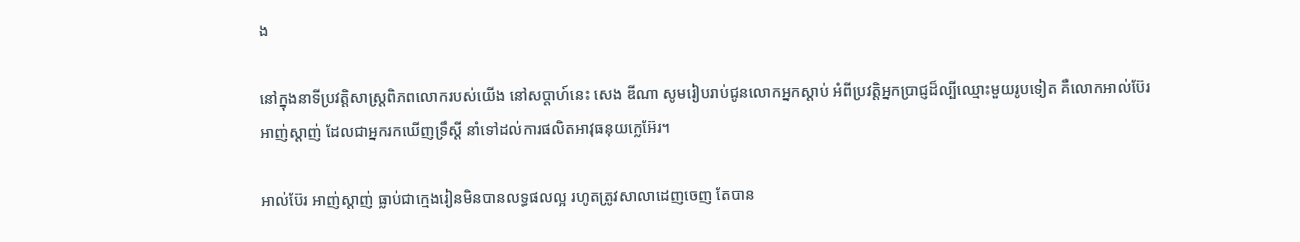ង

នៅក្នុងនាទីប្រវត្តិសាស្រ្តពិភពលោករបស់យើង នៅសប្តាហ៍នេះ សេង ឌីណា សូមរៀបរាប់ជូនលោកអ្នកស្តាប់ អំពីប្រវត្តិអ្នកប្រាជ្ញដ៏ល្បីឈ្មោះមួយរូបទៀត គឺលោកអាល់ប៊ែរ អាញ់ស្តាញ់ ដែលជាអ្នករកឃើញទ្រឹស្តី នាំទៅដល់ការផលិតអាវុធនុយក្លេអ៊ែរ។

អាល់ប៊ែរ អាញ់ស្តាញ់ ធ្លាប់ជាក្មេងរៀនមិនបានលទ្ធផលល្អ រហូតត្រូវសាលាដេញចេញ តែបាន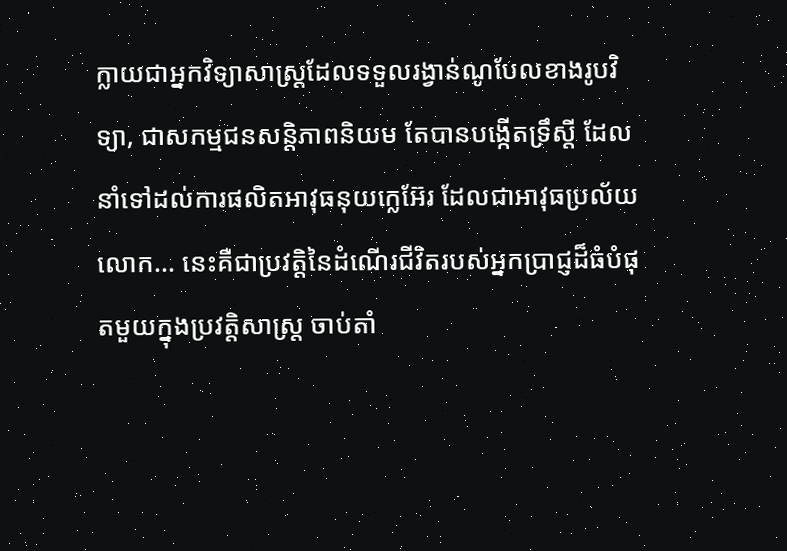ក្លាយជាអ្នកវិទ្យាសាស្រ្តដែលទទួលរង្វាន់ណូបែលខាងរូបវិទ្យា, ជាសកម្មជនសន្តិភាពនិយម តែបានបង្កើតទ្រឹស្តី ដែលនាំទៅដល់ការផលិតអាវុធនុយក្លេអ៊ែរ ដែលជាអាវុធប្រល័យលោក... នេះគឺជាប្រវត្តិនៃដំណើរជីវិតរបស់អ្នកប្រាជ្ញដ៏ធំបំផុតមួយក្នុងប្រវត្តិសាស្រ្ត ចាប់តាំ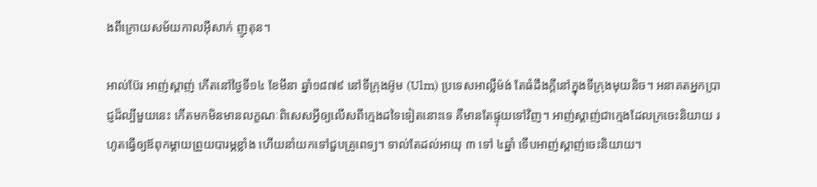ងពីក្រោយសម័យកាលអ៊ីសាក់ ញូតុន។

អាល់ប៊ែរ អាញ់ស្តាញ់ កើតនៅថ្ងៃទី១៤ ខែមីនា ឆ្នាំ១៨៧៩ នៅទីក្រុងអ៊ូម (Ulm) ប្រទេសអាល្លឺម៉ង់ តែធំដឹងក្តីនៅក្នុងទីក្រុងមុយនិច។ អនាគតអ្នកប្រាជ្ញដ៏ល្បីមួយនេះ កើតមកមិនមានលក្ខណៈពិសេសអ្វីឲ្យលើសពីក្មេងដទៃទៀតនោះទេ គឺមានតែផ្ទុយទៅវិញ។ អាញ់ស្តាញ់ជាក្មេងដែលក្រចេះនិយាយ រហូតធ្វើឲ្យឪពុកម្តាយព្រួយបារម្ភខ្លាំង ហើយនាំយកទៅជួបគ្រូពេទ្យ។ ទាល់តែដល់អាយុ ៣ ទៅ ៤ឆ្នាំ ទើបអាញ់ស្តាញ់ចេះនិយាយ។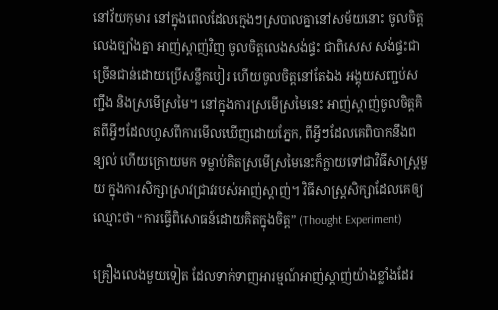នៅវ័យកុមារ នៅក្នុងពេលដែលក្មេងៗស្របាលគ្នានៅសម័យនោះ ចូលចិត្តលេងច្បាំងគ្នា អាញ់ស្តាញ់វិញ ចូលចិត្តលេងសង់ផ្ទះ ជាពិសេស សង់ផ្ទះជាច្រើនជាន់ដោយប្រើសន្លឹកបៀរ ហើយចូលចិត្តនៅតែឯង អង្គុយសញ្ជប់សញ្ជឹង និងស្រមើស្រមៃ។ នៅក្នុងការស្រមើស្រមៃនេះ អាញ់ស្តាញ់ចូលចិត្តគិតពីអ្វីៗដែលហួសពីការមើលឃើញដោយភ្នែក, ពីអ្វីៗដែលគេពិបាកនឹងពន្យល់ ហើយក្រោយមក ទម្លាប់គិតស្រមើស្រមៃនេះក៏ក្លាយទៅជាវិធីសាស្រ្តមួយ ក្នុងការសិក្សាស្រាវជ្រាវរបស់អាញ់ស្តាញ់។ វិធីសាស្រ្តសិក្សាដែលគេឲ្យឈ្មោះថា “ការធ្វើពិសោធន៍ដោយគិតក្នុងចិត្ត” (Thought Experiment)

គ្រឿងលេងមួយទៀត ដែលទាក់ទាញអារម្មណ៍អាញ់ស្តាញ់យ៉ាងខ្លាំងដែរ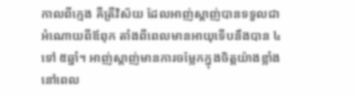កាលពីក្មេង គឺត្រីវិស័យ ដែលអាញ់ស្តាញ់បានទទួលជាអំណោយពីឪពុក តាំងពីពេលមានអាយុទើបនឹងបាន ៤ ទៅ ៥ឆ្នាំ។ អាញ់ស្តាញ់មានការចម្លែកក្នុងចិត្តយ៉ាងខ្លាំង នៅពេល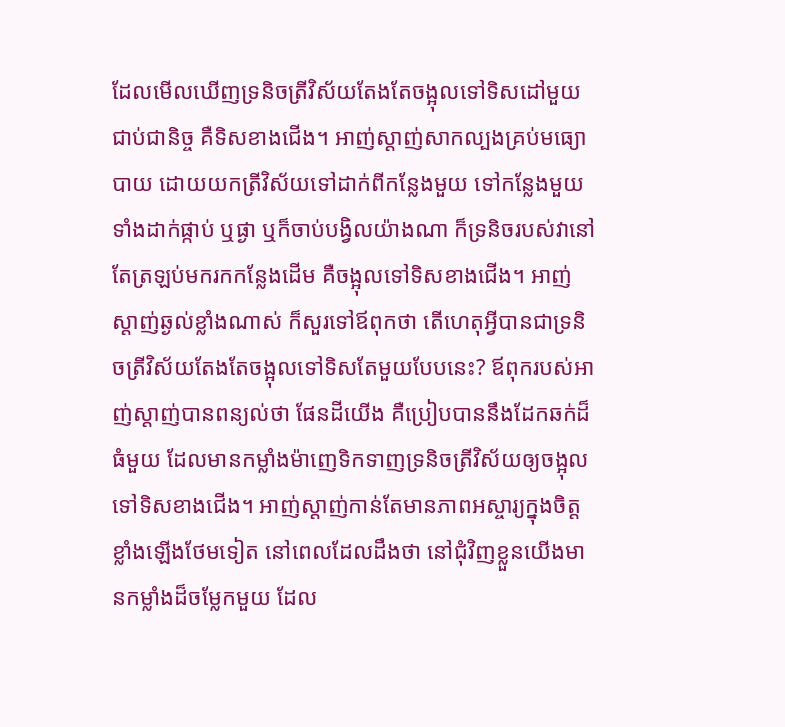ដែលមើលឃើញទ្រនិចត្រីវិស័យតែងតែចង្អុលទៅទិសដៅមួយជាប់ជានិច្ច គឺទិសខាងជើង។ អាញ់ស្តាញ់សាកល្បងគ្រប់មធ្យោបាយ ដោយយកត្រីវិស័យទៅដាក់ពីកន្លែងមួយ ទៅកន្លែងមួយ ទាំងដាក់ផ្កាប់ ឬផ្ងា ឬក៏ចាប់បង្វិលយ៉ាងណា ក៏ទ្រនិចរបស់វានៅតែត្រឡប់មករកកន្លែងដើម គឺចង្អុលទៅទិសខាងជើង។ អាញ់ស្តាញ់ឆ្ងល់ខ្លាំងណាស់ ក៏សួរទៅឪពុកថា តើហេតុអ្វីបានជាទ្រនិចត្រីវិស័យតែងតែចង្អុលទៅទិសតែមួយបែបនេះ? ឪពុករបស់អាញ់ស្តាញ់បានពន្យល់ថា ផែនដីយើង គឺប្រៀបបាននឹងដែកឆក់ដ៏ធំមួយ ដែលមានកម្លាំងម៉ាញេទិកទាញទ្រនិចត្រីវិស័យឲ្យចង្អុលទៅទិសខាងជើង។ អាញ់ស្តាញ់កាន់តែមានភាពអស្ចារ្យក្នុងចិត្តខ្លាំងឡើងថែមទៀត នៅពេលដែលដឹងថា នៅជុំវិញខ្លួនយើងមានកម្លាំងដ៏ចម្លែកមួយ ដែល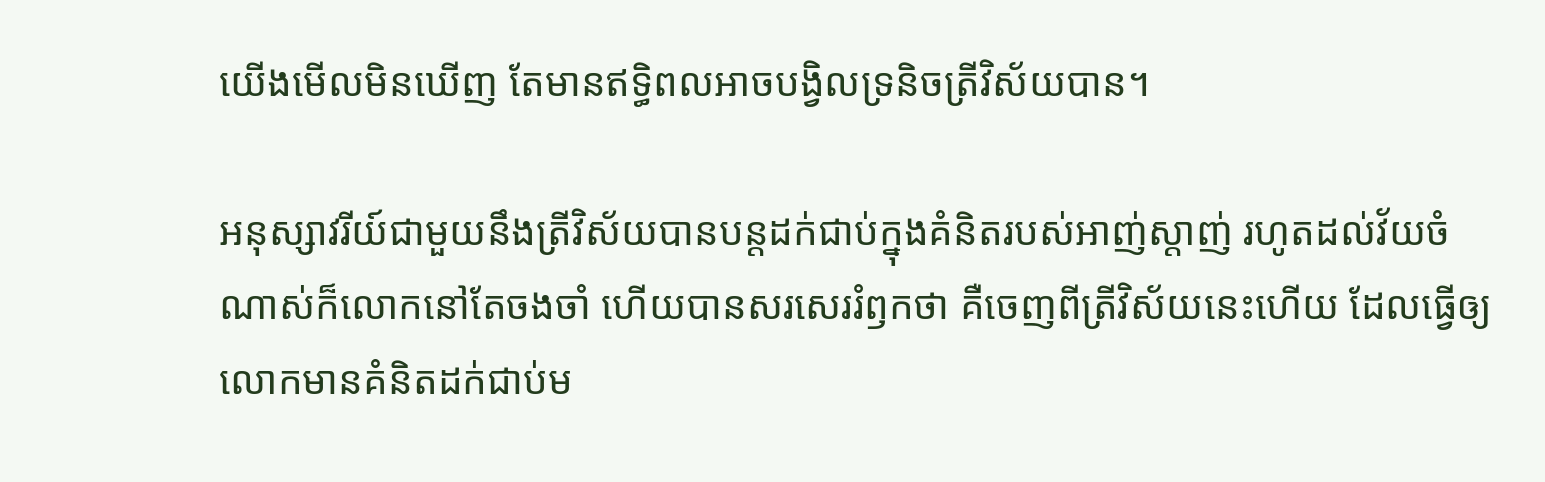យើងមើលមិនឃើញ តែមានឥទ្ធិពលអាចបង្វិលទ្រនិចត្រីវិស័យបាន។

អនុស្សាវរីយ៍ជាមួយនឹងត្រីវិស័យបានបន្តដក់ជាប់ក្នុងគំនិតរបស់អាញ់ស្តាញ់ រហូតដល់វ័យចំណាស់ក៏លោកនៅតែចងចាំ ហើយបានសរសេររំឭកថា គឺចេញពីត្រីវិស័យនេះហើយ ដែលធ្វើឲ្យលោកមានគំនិតដក់ជាប់ម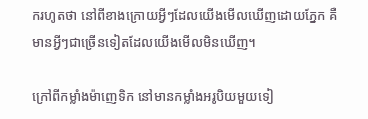ករហូតថា នៅពីខាងក្រោយអ្វីៗដែលយើងមើលឃើញដោយភ្នែក គឺមានអ្វីៗជាច្រើនទៀតដែលយើងមើលមិនឃើញ។

ក្រៅពីកម្លាំងម៉ាញេទិក នៅមានកម្លាំងអរូបិយមួយទៀ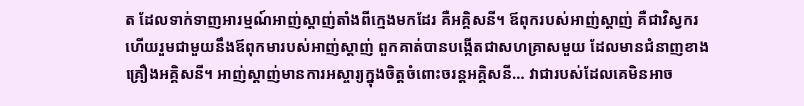ត ដែលទាក់ទាញអារម្មណ៍អាញ់ស្តាញ់តាំងពីក្មេងមកដែរ គឺអគ្គិសនី។ ឪពុករបស់អាញ់ស្តាញ់ គឺជាវិស្វករ ហើយរួមជាមួយនឹងឪពុកមារបស់អាញ់ស្តាញ់ ពួកគាត់បានបង្កើតជាសហគ្រាសមួយ ដែលមានជំនាញខាងគ្រឿងអគ្គិសនី។ អាញ់ស្តាញ់មានការអស្ចារ្យក្នុងចិត្តចំពោះចរន្តអគ្គិសនី… វាជារបស់ដែលគេមិនអាច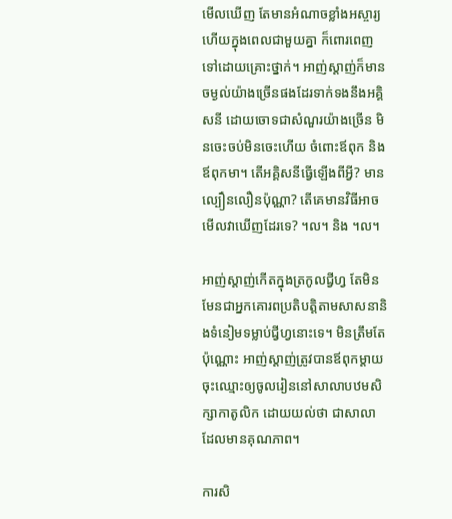មើលឃើញ តែមានអំណាចខ្លាំងអស្ចារ្យ ហើយក្នុងពេលជាមួយគ្នា ក៏ពោរពេញទៅដោយគ្រោះថ្នាក់។ អាញ់ស្តាញ់ក៏មានចម្ងល់យ៉ាងច្រើនផងដែរទាក់ទងនឹងអគ្គិសនី ដោយចោទជាសំណួរយ៉ាងច្រើន មិនចេះចប់មិនចេះហើយ ចំពោះឪពុក និងឪពុកមា។ តើអគ្គិសនីធ្វើឡើងពីអ្វី? មានល្បឿនលឿនប៉ុណ្ណា? តើគេមានវិធីអាចមើលវាឃើញដែរទេ? ។ល។ និង ។ល។

អាញ់ស្តាញ់កើតក្នុងត្រកូលជ្វីហ្វ តែមិនមែនជាអ្នកគោរពប្រតិបត្តិតាមសាសនានិងទំនៀមទម្លាប់ជ្វីហ្វនោះទេ។ មិនត្រឹមតែប៉ុណ្ណោះ អាញ់ស្តាញ់ត្រូវបានឪពុកម្តាយចុះឈ្មោះឲ្យចូលរៀននៅសាលាបឋមសិក្សាកាតូលិក ដោយយល់ថា ជាសាលាដែលមានគុណភាព។

ការសិ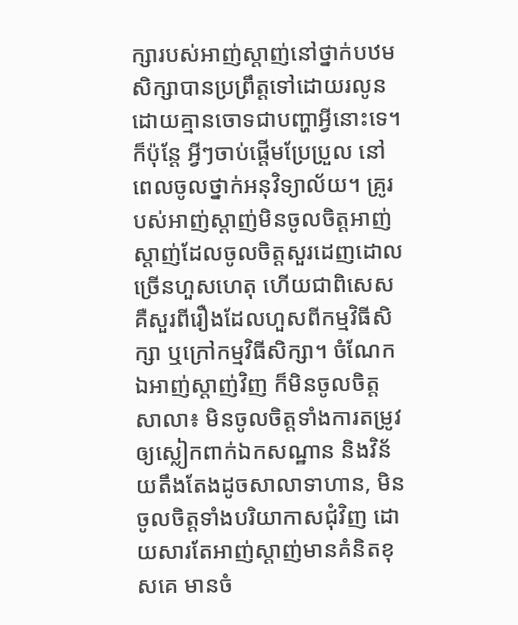ក្សារបស់អាញ់ស្តាញ់នៅថ្នាក់បឋមសិក្សាបានប្រព្រឹត្តទៅដោយរលូន ដោយគ្មានចោទជាបញ្ហាអ្វីនោះទេ។ ក៏ប៉ុន្តែ អ្វីៗចាប់ផ្តើមប្រែប្រួល នៅពេលចូលថ្នាក់អនុវិទ្យាល័យ។ គ្រូរបស់អាញ់ស្តាញ់មិនចូលចិត្តអាញ់ស្តាញ់ដែលចូលចិត្តសួរដេញដោលច្រើនហួសហេតុ ហើយជាពិសេស គឺសួរពីរឿងដែលហួសពីកម្មវិធីសិក្សា ឬក្រៅកម្មវិធីសិក្សា។ ចំណែកឯអាញ់ស្តាញ់វិញ ក៏មិនចូលចិត្តសាលា៖ មិនចូលចិត្តទាំងការតម្រូវឲ្យស្លៀកពាក់ឯកសណ្ឋាន និងវិន័យតឹងតែងដូចសាលាទាហាន, មិនចូលចិត្តទាំងបរិយាកាសជុំវិញ ដោយសារតែអាញ់ស្តាញ់មានគំនិតខុសគេ មានចំ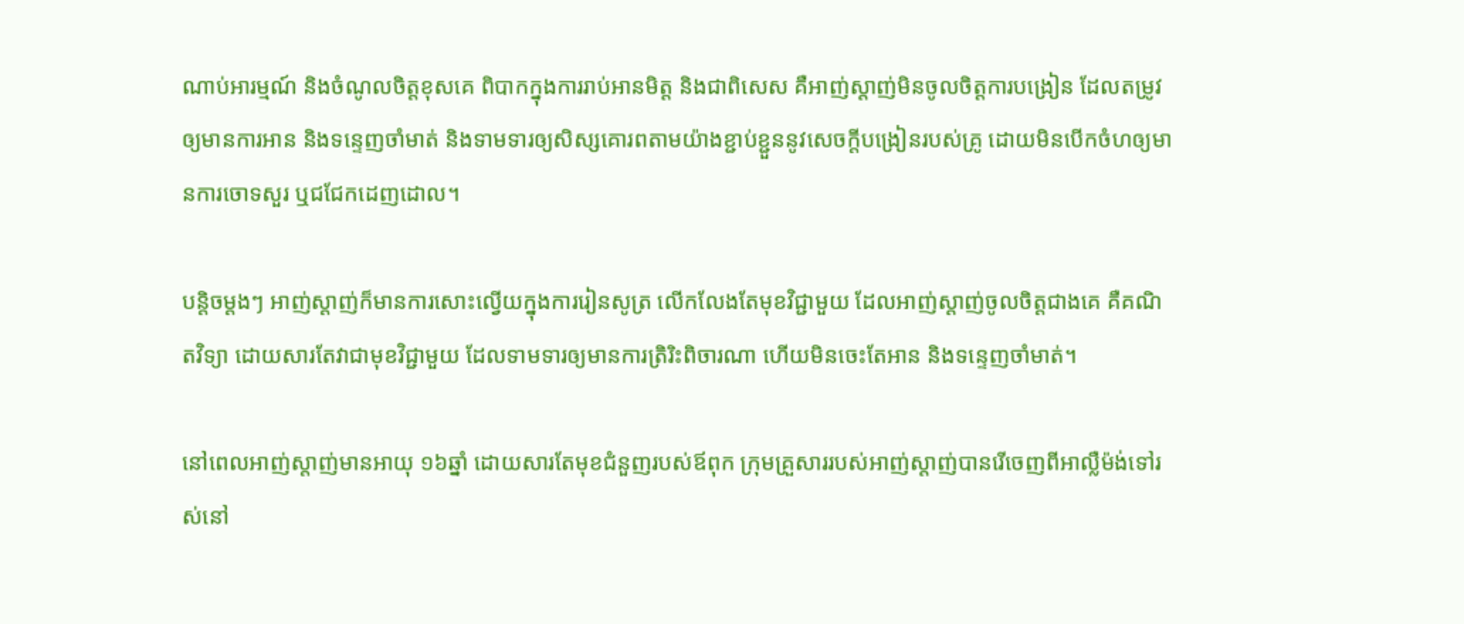ណាប់អារម្មណ៍ និងចំណូលចិត្តខុសគេ ពិបាកក្នុងការរាប់អានមិត្ត និងជាពិសេស គឺអាញ់ស្តាញ់មិនចូលចិត្តការបង្រៀន ដែលតម្រូវឲ្យមានការអាន និងទន្ទេញចាំមាត់ និងទាមទារឲ្យសិស្សគោរពតាមយ៉ាងខ្ជាប់ខ្ជួននូវសេចក្តីបង្រៀនរបស់គ្រូ ដោយមិនបើកចំហឲ្យមានការចោទសួរ ឬជជែកដេញដោល។

បន្តិចម្តងៗ អាញ់ស្តាញ់ក៏មានការសោះល្វើយក្នុងការរៀនសូត្រ លើកលែងតែមុខវិជ្ជាមួយ ដែលអាញ់ស្តាញ់ចូលចិត្តជាងគេ គឺគណិតវិទ្យា ដោយសារតែវាជាមុខវិជ្ជាមួយ ដែលទាមទារឲ្យមានការត្រិរិះពិចារណា ហើយមិនចេះតែអាន និងទន្ទេញចាំមាត់។

នៅពេលអាញ់ស្តាញ់មានអាយុ ១៦ឆ្នាំ ដោយសារតែមុខជំនួញរបស់ឪពុក ក្រុមគ្រួសាររបស់អាញ់ស្តាញ់បានរើចេញពីអាល្លឺម៉ង់ទៅរស់នៅ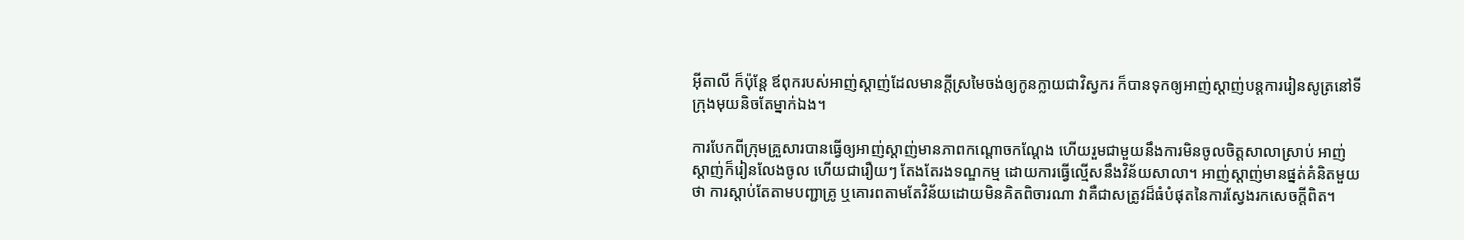អ៊ីតាលី ក៏ប៉ុន្តែ ឪពុករបស់អាញ់ស្តាញ់ដែលមានក្តីស្រមៃចង់ឲ្យកូនក្លាយជាវិស្វករ ក៏បានទុកឲ្យអាញ់ស្តាញ់បន្តការរៀនសូត្រនៅទីក្រុងមុយនិចតែម្នាក់ឯង។

ការបែកពីក្រុមគ្រួសារបានធ្វើឲ្យអាញ់ស្តាញ់មានភាពកណ្តោចកណ្តែង ហើយរួមជាមួយនឹងការមិនចូលចិត្តសាលាស្រាប់ អាញ់ស្តាញ់ក៏រៀនលែងចូល ហើយជារឿយៗ តែងតែរងទណ្ឌកម្ម ដោយការធ្វើល្មើសនឹងវិន័យសាលា។ អាញ់ស្តាញ់មានផ្នត់គំនិតមួយថា ការស្តាប់តែតាមបញ្ជាគ្រូ ឬគោរពតាមតែវិន័យដោយមិនគិតពិចារណា វាគឺជាសត្រូវដ៏ធំបំផុតនៃការស្វែងរកសេចក្តីពិត។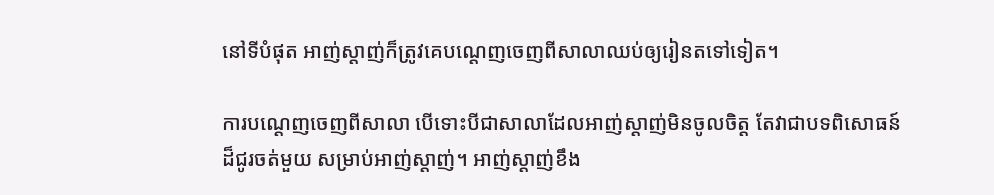នៅទីបំផុត អាញ់ស្តាញ់ក៏ត្រូវគេបណ្តេញចេញពីសាលាឈប់ឲ្យរៀនតទៅទៀត។

ការបណ្តេញចេញពីសាលា បើទោះបីជាសាលាដែលអាញ់ស្តាញ់មិនចូលចិត្ត តែវាជាបទពិសោធន៍ដ៏ជូរចត់មួយ សម្រាប់អាញ់ស្តាញ់។ អាញ់ស្តាញ់ខឹង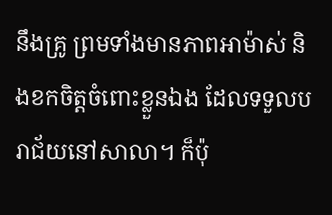នឹងគ្រូ ព្រមទាំងមានភាពអាម៉ាស់ និងខកចិត្តចំពោះខ្លួនឯង ដែលទទួលបរាជ័យនៅសាលា។ ក៏ប៉ុ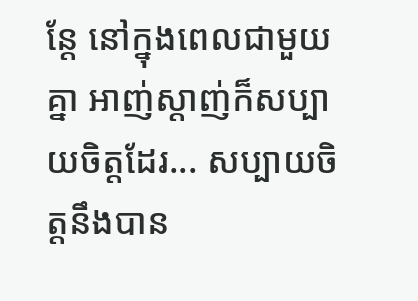ន្តែ នៅក្នុងពេលជាមួយគ្នា អាញ់ស្តាញ់ក៏សប្បាយចិត្តដែរ... សប្បាយចិត្តនឹងបាន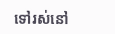ទៅរស់នៅ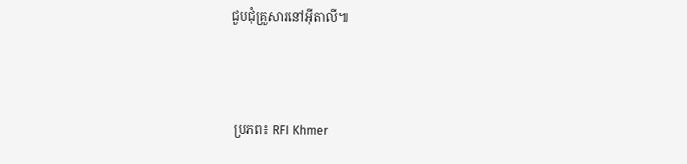ជួបជុំគ្រួសារនៅអ៊ីតាលី៕



 ប្រភព៖ RFI Khmer